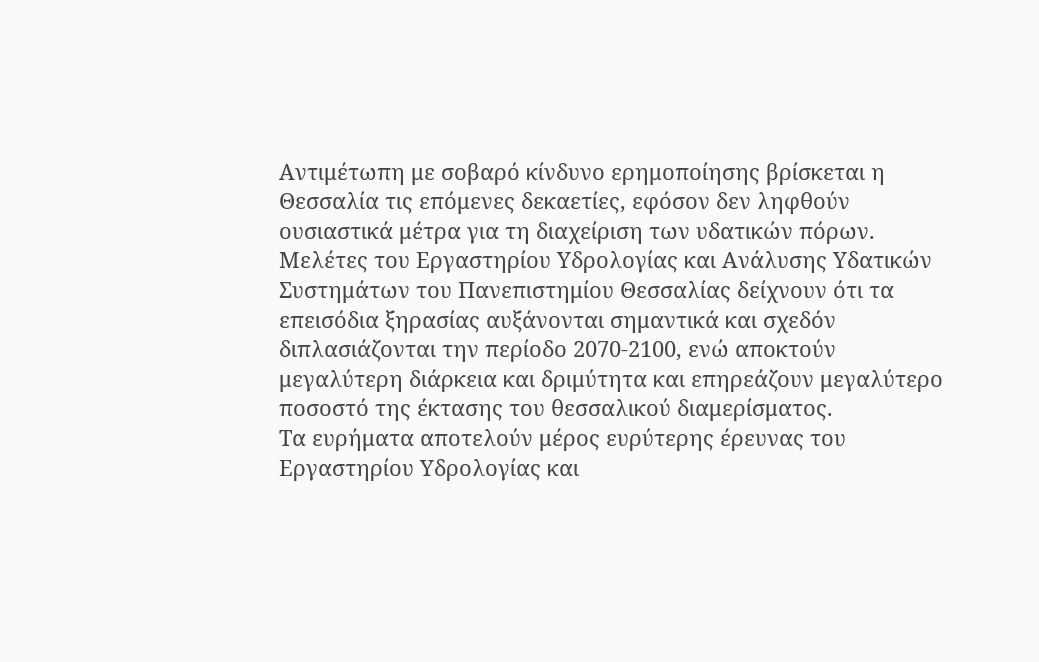Αντιμέτωπη με σοβαρό κίνδυνο ερημοποίησης βρίσκεται η Θεσσαλία τις επόμενες δεκαετίες, εφόσον δεν ληφθούν ουσιαστικά μέτρα για τη διαχείριση των υδατικών πόρων. Μελέτες του Εργαστηρίου Υδρολογίας και Ανάλυσης Υδατικών Συστημάτων του Πανεπιστημίου Θεσσαλίας δείχνουν ότι τα επεισόδια ξηρασίας αυξάνονται σημαντικά και σχεδόν διπλασιάζονται την περίοδο 2070-2100, ενώ αποκτούν μεγαλύτερη διάρκεια και δριμύτητα και επηρεάζουν μεγαλύτερο ποσοστό της έκτασης του θεσσαλικού διαμερίσματος.
Τα ευρήματα αποτελούν μέρος ευρύτερης έρευνας του Εργαστηρίου Υδρολογίας και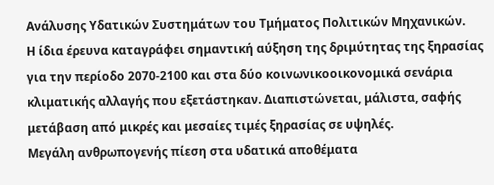Ανάλυσης Υδατικών Συστημάτων του Τμήματος Πολιτικών Μηχανικών.
Η ίδια έρευνα καταγράφει σημαντική αύξηση της δριμύτητας της ξηρασίας για την περίοδο 2070-2100 και στα δύο κοινωνικοοικονομικά σενάρια κλιματικής αλλαγής που εξετάστηκαν. Διαπιστώνεται, μάλιστα, σαφής μετάβαση από μικρές και μεσαίες τιμές ξηρασίας σε υψηλές.
Μεγάλη ανθρωπογενής πίεση στα υδατικά αποθέματα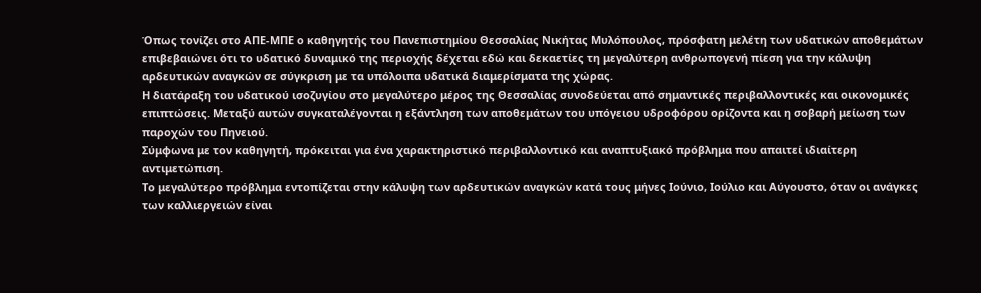Όπως τονίζει στο ΑΠΕ-ΜΠΕ ο καθηγητής του Πανεπιστημίου Θεσσαλίας Νικήτας Μυλόπουλος, πρόσφατη μελέτη των υδατικών αποθεμάτων επιβεβαιώνει ότι το υδατικό δυναμικό της περιοχής δέχεται εδώ και δεκαετίες τη μεγαλύτερη ανθρωπογενή πίεση για την κάλυψη αρδευτικών αναγκών σε σύγκριση με τα υπόλοιπα υδατικά διαμερίσματα της χώρας.
Η διατάραξη του υδατικού ισοζυγίου στο μεγαλύτερο μέρος της Θεσσαλίας συνοδεύεται από σημαντικές περιβαλλοντικές και οικονομικές επιπτώσεις. Μεταξύ αυτών συγκαταλέγονται η εξάντληση των αποθεμάτων του υπόγειου υδροφόρου ορίζοντα και η σοβαρή μείωση των παροχών του Πηνειού.
Σύμφωνα με τον καθηγητή, πρόκειται για ένα χαρακτηριστικό περιβαλλοντικό και αναπτυξιακό πρόβλημα που απαιτεί ιδιαίτερη αντιμετώπιση.
Το μεγαλύτερο πρόβλημα εντοπίζεται στην κάλυψη των αρδευτικών αναγκών κατά τους μήνες Ιούνιο, Ιούλιο και Αύγουστο, όταν οι ανάγκες των καλλιεργειών είναι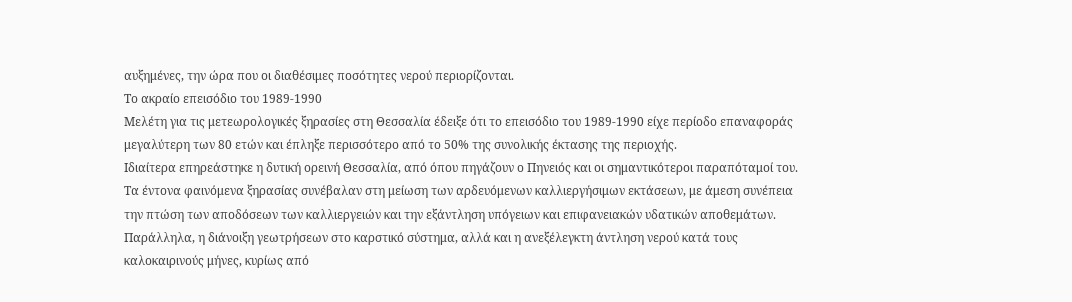αυξημένες, την ώρα που οι διαθέσιμες ποσότητες νερού περιορίζονται.
Το ακραίο επεισόδιο του 1989-1990
Μελέτη για τις μετεωρολογικές ξηρασίες στη Θεσσαλία έδειξε ότι το επεισόδιο του 1989-1990 είχε περίοδο επαναφοράς μεγαλύτερη των 80 ετών και έπληξε περισσότερο από το 50% της συνολικής έκτασης της περιοχής.
Ιδιαίτερα επηρεάστηκε η δυτική ορεινή Θεσσαλία, από όπου πηγάζουν ο Πηνειός και οι σημαντικότεροι παραπόταμοί του.
Τα έντονα φαινόμενα ξηρασίας συνέβαλαν στη μείωση των αρδευόμενων καλλιεργήσιμων εκτάσεων, με άμεση συνέπεια την πτώση των αποδόσεων των καλλιεργειών και την εξάντληση υπόγειων και επιφανειακών υδατικών αποθεμάτων.
Παράλληλα, η διάνοιξη γεωτρήσεων στο καρστικό σύστημα, αλλά και η ανεξέλεγκτη άντληση νερού κατά τους καλοκαιρινούς μήνες, κυρίως από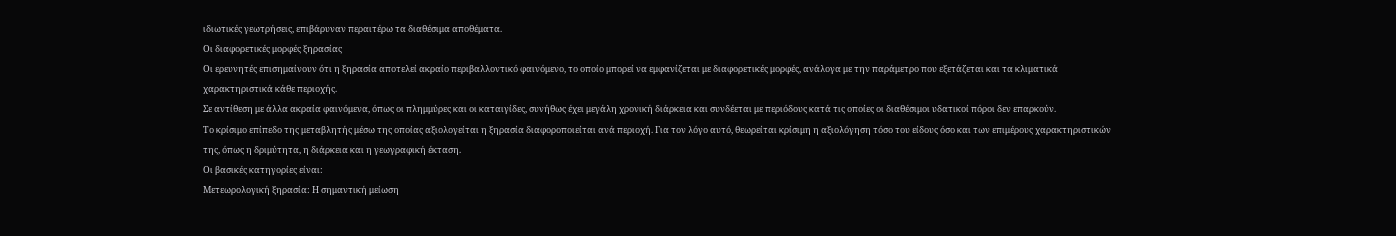ιδιωτικές γεωτρήσεις, επιβάρυναν περαιτέρω τα διαθέσιμα αποθέματα.
Οι διαφορετικές μορφές ξηρασίας
Οι ερευνητές επισημαίνουν ότι η ξηρασία αποτελεί ακραίο περιβαλλοντικό φαινόμενο, το οποίο μπορεί να εμφανίζεται με διαφορετικές μορφές, ανάλογα με την παράμετρο που εξετάζεται και τα κλιματικά χαρακτηριστικά κάθε περιοχής.
Σε αντίθεση με άλλα ακραία φαινόμενα, όπως οι πλημμύρες και οι καταιγίδες, συνήθως έχει μεγάλη χρονική διάρκεια και συνδέεται με περιόδους κατά τις οποίες οι διαθέσιμοι υδατικοί πόροι δεν επαρκούν.
Το κρίσιμο επίπεδο της μεταβλητής μέσω της οποίας αξιολογείται η ξηρασία διαφοροποιείται ανά περιοχή. Για τον λόγο αυτό, θεωρείται κρίσιμη η αξιολόγηση τόσο του είδους όσο και των επιμέρους χαρακτηριστικών της, όπως η δριμύτητα, η διάρκεια και η γεωγραφική έκταση.
Οι βασικές κατηγορίες είναι:
Μετεωρολογική ξηρασία: Η σημαντική μείωση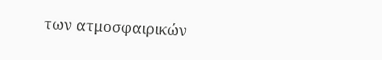των ατμοσφαιρικών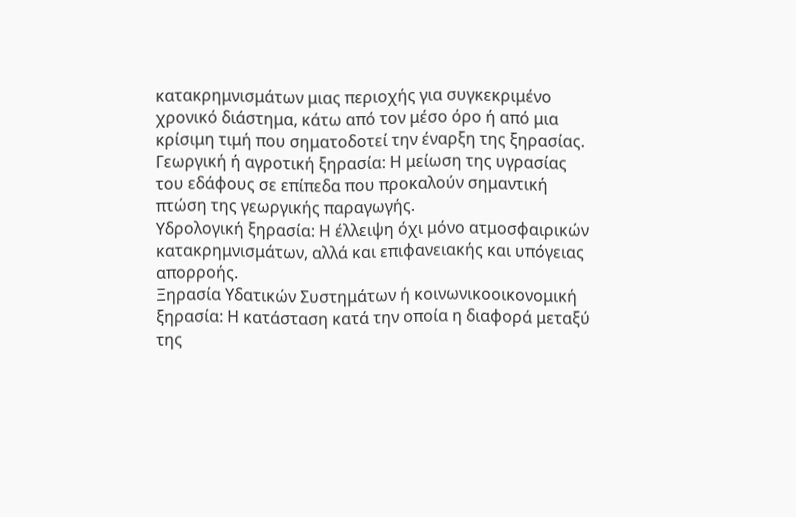κατακρημνισμάτων μιας περιοχής για συγκεκριμένο χρονικό διάστημα, κάτω από τον μέσο όρο ή από μια κρίσιμη τιμή που σηματοδοτεί την έναρξη της ξηρασίας.
Γεωργική ή αγροτική ξηρασία: Η μείωση της υγρασίας του εδάφους σε επίπεδα που προκαλούν σημαντική πτώση της γεωργικής παραγωγής.
Υδρολογική ξηρασία: Η έλλειψη όχι μόνο ατμοσφαιρικών κατακρημνισμάτων, αλλά και επιφανειακής και υπόγειας απορροής.
Ξηρασία Υδατικών Συστημάτων ή κοινωνικοοικονομική ξηρασία: Η κατάσταση κατά την οποία η διαφορά μεταξύ της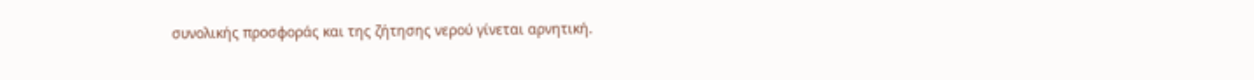συνολικής προσφοράς και της ζήτησης νερού γίνεται αρνητική.